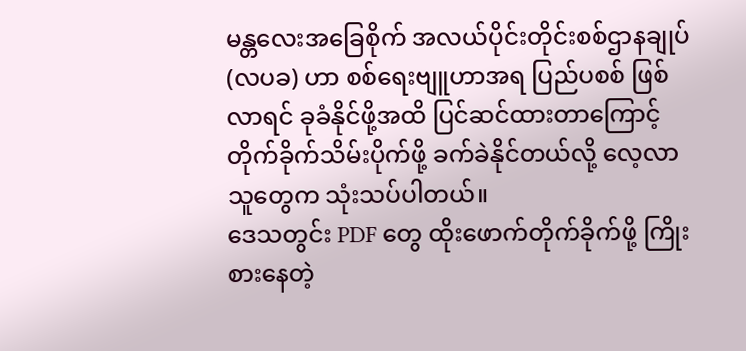မန္တလေးအခြေစိုက် အလယ်ပိုင်းတိုင်းစစ်ဌာနချုပ်(လပခ) ဟာ စစ်ရေးဗျူဟာအရ ပြည်ပစစ် ဖြစ်လာရင် ခုခံနိုင်ဖို့အထိ ပြင်ဆင်ထားတာကြောင့် တိုက်ခိုက်သိမ်းပိုက်ဖို့ ခက်ခဲနိုင်တယ်လို့ လေ့လာသူတွေက သုံးသပ်ပါတယ်။
ဒေသတွင်း PDF တွေ ထိုးဖောက်တိုက်ခိုက်ဖို့ ကြိုးစားနေတဲ့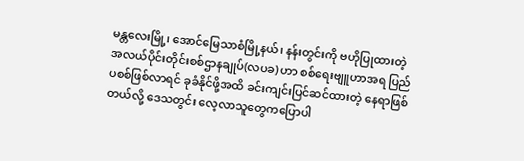မန္တလေးမြို့၊ အောင်မြေသာစံမြို့နယ်၊ နန်းတွင်းကို ဗဟိုပြုထားတဲ့ အလယ်ပိုင်းတိုင်းစစ်ဌာနချုပ်(လပခ) ဟာ စစ်ရေးဗျူဟာအရ ပြည်ပစစ်ဖြစ်လာရင် ခုခံနိုင်ဖို့အထိ ခင်းကျင်းပြင်ဆင်ထားတဲ့ နေရာဖြစ်တယ်လို့ ဒေသတွင်း လေ့လာသူတွေကပြောပါ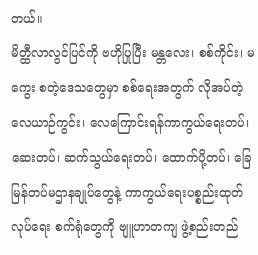တယ်။
မိတ္ထီလာလွင်ပြင်ကို ဗဟိုပြုပြီး မန္တလေး၊ စစ်ကိုင်း၊ မကွေး စတဲ့ဒေသတွေမှာ စစ်ရေးအတွက် လိုအပ်တဲ့ လေယာဉ်ကွင်း၊ လေကြောင်းရန်ကာကွယ်ရေးတပ်၊ ဆေးတပ်၊ ဆက်သွယ်ရေးတပ်၊ ထောက်ပို့တပ်၊ ခြေမြန်တပ်မဌာနချုပ်တွေနဲ့ ကာကွယ်ရေးပစ္စည်းထုတ်လုပ်ရေး စက်ရုံတွေကို ဗျူဟာတကျ ဖွဲ့စည်းတည်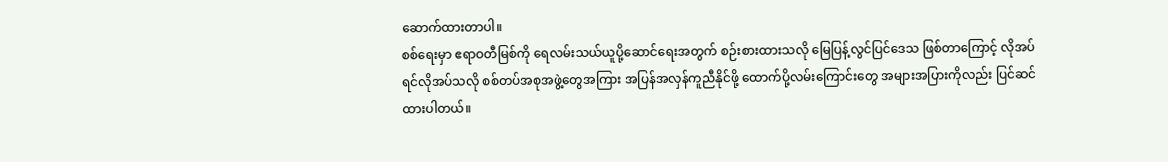ဆောက်ထားတာပါ။
စစ်ရေးမှာ ဧရာဝတီမြစ်ကို ရေလမ်းသယ်ယူပို့ဆောင်ရေးအတွက် စဉ်းစားထားသလို မြေပြန့်လွင်ပြင်ဒေသ ဖြစ်တာကြောင့် လိုအပ်ရင်လိုအပ်သလို စစ်တပ်အစုအဖွဲ့တွေအကြား အပြန်အလှန်ကူညီနိုင်ဖို့ ထောက်ပို့လမ်းကြောင်းတွေ အများအပြားကိုလည်း ပြင်ဆင်ထားပါတယ်။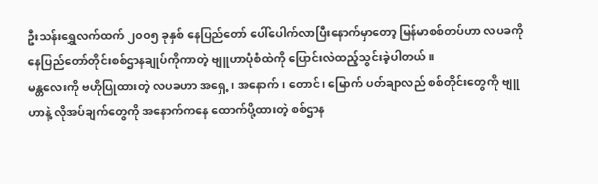ဦးသန်းရွှေလက်ထက် ၂၀၀၅ ခုနှစ် နေပြည်တော် ပေါ်ပေါက်လာပြီးနောက်မှာတော့ မြန်မာစစ်တပ်ဟာ လပခကို နေပြည်တော်တိုင်းစစ်ဌာနချုပ်ကိုကာတဲ့ ဗျူဟာပုံစံထဲကို ပြောင်းလဲထည့်သွင်းခဲ့ပါတယ်။
မန္တလေးကို ဗဟိုပြုထားတဲ့ လပခဟာ အရှေ့၊ အနောက်၊ တောင်၊ မြောက် ပတ်ချာလည် စစ်တိုင်းတွေကို ဗျူဟာနဲ့ လိုအပ်ချက်တွေကို အနောက်ကနေ ထောက်ပို့ထားတဲ့ စစ်ဌာန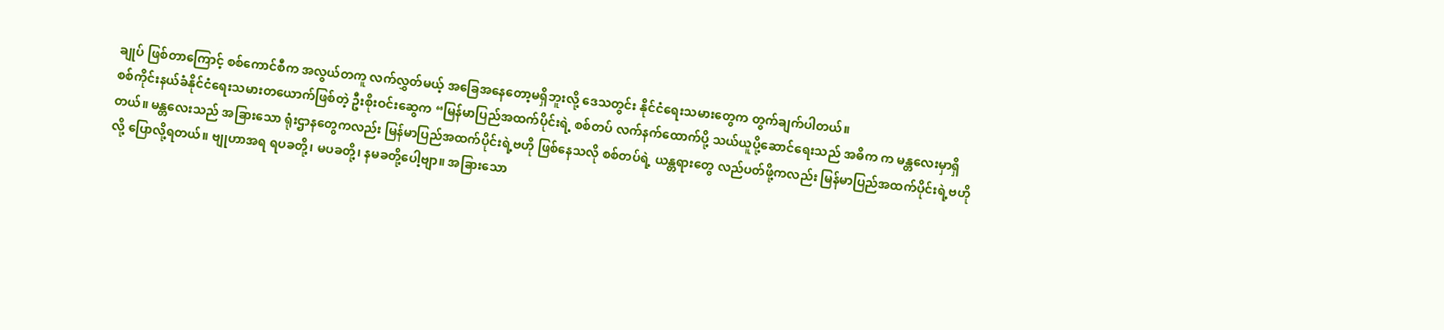ချုပ် ဖြစ်တာကြောင့် စစ်ကောင်စီက အလွယ်တကူ လက်လွှတ်မယ့် အခြေအနေတော့မရှိဘူးလို့ ဒေသတွင်း နိုင်ငံရေးသမားတွေက တွက်ချက်ပါတယ်။
စစ်ကိုင်းနယ်ခံနိုင်ငံရေးသမားတယောက်ဖြစ်တဲ့ ဦးစိုးဝင်းဆွေက “မြန်မာပြည်အထက်ပိုင်းရဲ့ စစ်တပ် လက်နက်ထောက်ပို့ သယ်ယူပို့ဆောင်ရေးသည် အဓိက က မန္တလေးမှာရှိတယ်။ မန္တလေးသည် အခြားသော ရုံးဌာနတွေကလည်း မြန်မာပြည်အထက်ပိုင်းရဲ့ဗဟို ဖြစ်နေသလို စစ်တပ်ရဲ့ ယန္တရားတွေ လည်ပတ်ဖို့ကလည်း မြန်မာပြည်အထက်ပိုင်းရဲ့ဗဟိုလို့ ပြောလို့ရတယ်။ ဗျုဟာအရ ရပခတို့၊ မပခတို့၊ နမခတို့ပေါ့ဗျာ။ အခြားသော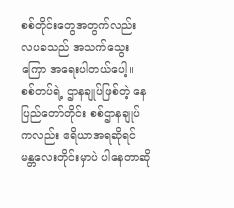စစ်တိုင်းတွေအတွက်လည်း လပခသည် အသက်သွေးကြော အရေးပါတယ်ပေါ့။ စစ်တပ်ရဲ့ ဌာနချုပ်ဖြစ်တဲ့ နေပြည်တော်တိုင်း စစ်ဌာနချုပ်ကလည်း ဧရိယာအရဆိုရင် မန္တလေးတိုင်းမှာပဲ ပါနေတာဆို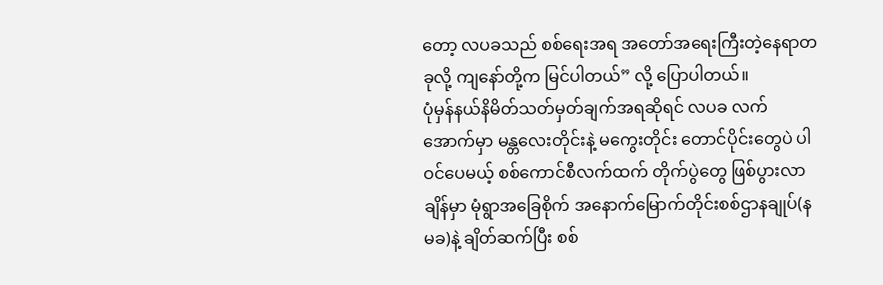တော့ လပခသည် စစ်ရေးအရ အတော်အရေးကြီးတဲ့နေရာတခုလို့ ကျနော်တို့က မြင်ပါတယ်” လို့ ပြောပါတယ်။
ပုံမှန်နယ်နိမိတ်သတ်မှတ်ချက်အရဆိုရင် လပခ လက်အောက်မှာ မန္တလေးတိုင်းနဲ့ မကွေးတိုင်း တောင်ပိုင်းတွေပဲ ပါဝင်ပေမယ့် စစ်ကောင်စီလက်ထက် တိုက်ပွဲတွေ ဖြစ်ပွားလာချိန်မှာ မုံရွာအခြေစိုက် အနောက်မြောက်တိုင်းစစ်ဌာနချုပ်(နမခ)နဲ့ ချိတ်ဆက်ပြီး စစ်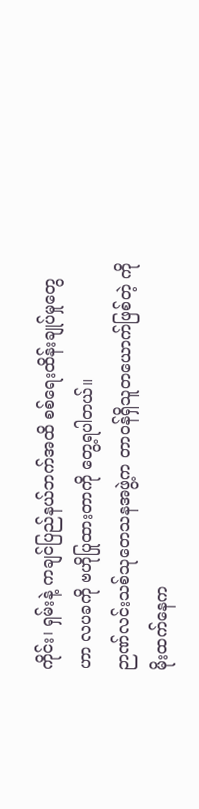ကိုင်း၊ ရှမ်းနဲ့ ကချင်ပြည်နယ်ဘက်အထိ စစ်ရေးထိန်းချုပ်မှုတွေဟာ လပခကို ဗဟိုပြုထားတာကို တွေ့ရပါတယ်။
ဉာဏ်လင်းသစ်သုတေသနအဖွဲ့က တာဝန်ရှိသူတယောက်ဖြစ်တဲ့ ကိုမိုးထက်နေက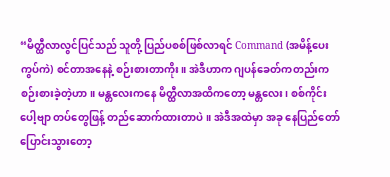“မိတ္ထီလာလွင်ပြင်သည် သူတို့ ပြည်ပစစ်ဖြစ်လာရင် Command (အမိန့်ပေးကွပ်ကဲ) စင်တာအနေနဲ့ စဉ်းစားတာကိုး။ အဲဒီဟာက ဂျပန်ခေတ်ကတည်းက စဉ်းစားခဲ့တဲ့ဟာ။ မန္တလေးကနေ မိတ္ထီလာအထိကတော့ မန္တလေး၊ စစ်ကိုင်းပေါ့ဗျာ တပ်တွေဖြန့် တည်ဆောက်ထားတာပဲ။ အဲဒီအထဲမှာ အခု နေပြည်တော် ပြောင်းသွားတော့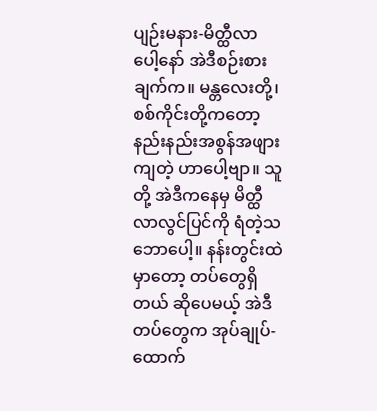ပျဉ်းမနား-မိတ္ထီလာ ပေါ့နော် အဲဒီစဉ်းစားချက်က။ မန္တလေးတို့၊ စစ်ကိုင်းတို့ကတော့ နည်းနည်းအစွန်အဖျားကျတဲ့ ဟာပေါ့ဗျာ။ သူတို့ အဲဒီကနေမှ မိတ္ထီလာလွင်ပြင်ကို ရံတဲ့သဘောပေါ့။ နန်းတွင်းထဲမှာတော့ တပ်တွေရှိတယ် ဆိုပေမယ့် အဲဒီတပ်တွေက အုပ်ချုပ်-ထောက်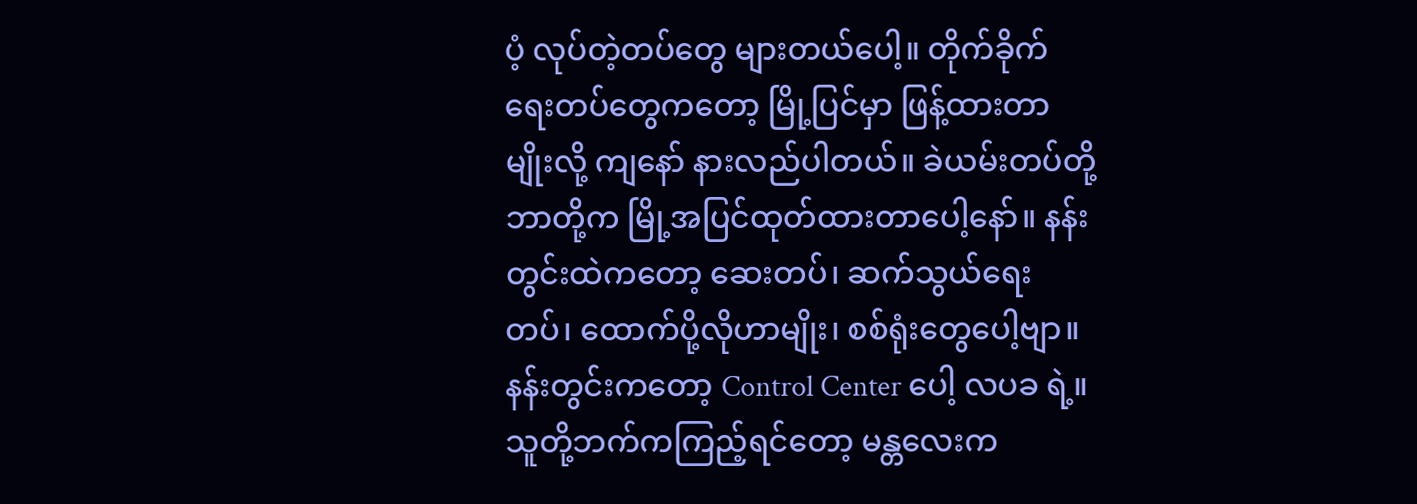ပံ့ လုပ်တဲ့တပ်တွေ များတယ်ပေါ့။ တိုက်ခိုက်ရေးတပ်တွေကတော့ မြို့ပြင်မှာ ဖြန့်ထားတာမျိုးလို့ ကျနော် နားလည်ပါတယ်။ ခဲယမ်းတပ်တို့ ဘာတို့က မြို့အပြင်ထုတ်ထားတာပေါ့နော်။ နန်းတွင်းထဲကတော့ ဆေးတပ်၊ ဆက်သွယ်ရေးတပ်၊ ထောက်ပို့လိုဟာမျိုး၊ စစ်ရုံးတွေပေါ့ဗျာ။ နန်းတွင်းကတော့ Control Center ပေါ့ လပခ ရဲ့။ သူတို့ဘက်ကကြည့်ရင်တော့ မန္တလေးက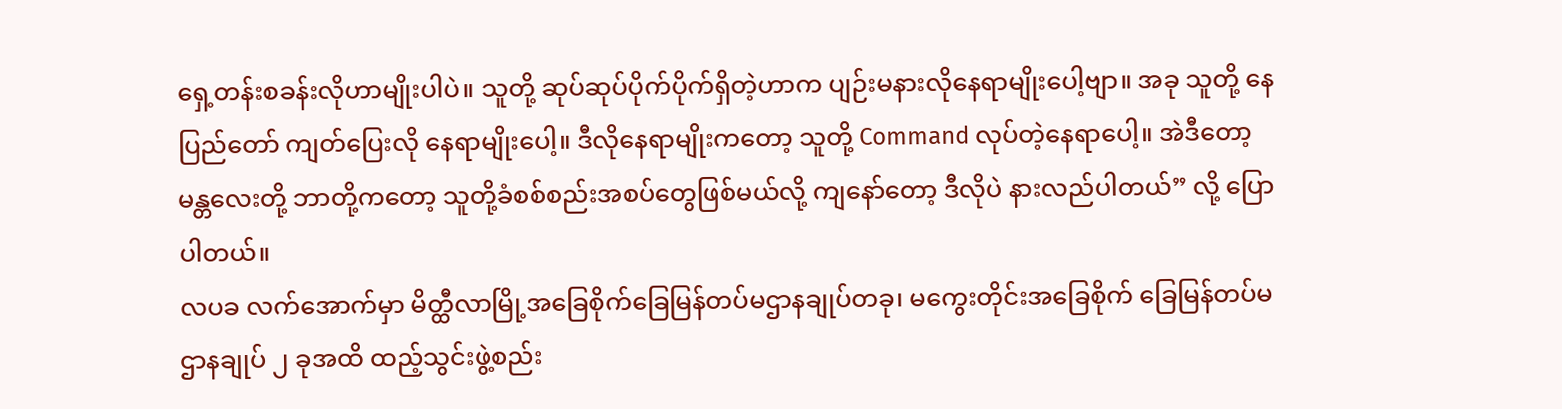ရှေ့တန်းစခန်းလိုဟာမျိုးပါပဲ။ သူတို့ ဆုပ်ဆုပ်ပိုက်ပိုက်ရှိတဲ့ဟာက ပျဉ်းမနားလိုနေရာမျိုးပေါ့ဗျာ။ အခု သူတို့ နေပြည်တော် ကျတ်ပြေးလို နေရာမျိုးပေါ့။ ဒီလိုနေရာမျိုးကတော့ သူတို့ Command လုပ်တဲ့နေရာပေါ့။ အဲဒီတော့ မန္တလေးတို့ ဘာတို့ကတော့ သူတို့ခံစစ်စည်းအစပ်တွေဖြစ်မယ်လို့ ကျနော်တော့ ဒီလိုပဲ နားလည်ပါတယ်” လို့ ပြောပါတယ်။
လပခ လက်အောက်မှာ မိတ္ထီလာမြို့အခြေစိုက်ခြေမြန်တပ်မဌာနချုပ်တခု၊ မကွေးတိုင်းအခြေစိုက် ခြေမြန်တပ်မဌာနချုပ် ၂ ခုအထိ ထည့်သွင်းဖွဲ့စည်း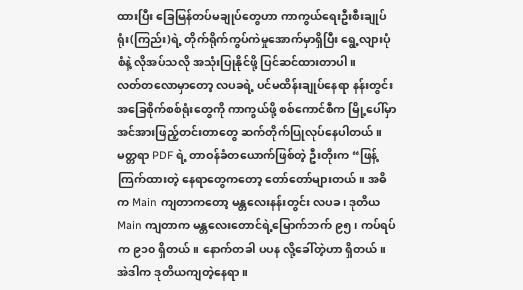ထားပြီး ခြေမြန်တပ်မချုပ်တွေဟာ ကာကွယ်ရေးဦးစီးချုပ်ရုံး(ကြည်း)ရဲ့ တိုက်ရိုက်ကွပ်ကဲမှုအောက်မှာရှိပြီး ရွေ့လျားပုံစံနဲ့ လိုအပ်သလို အသုံးပြုနိုင်ဖို့ ပြင်ဆင်ထားတာပါ။
လတ်တလောမှာတော့ လပခရဲ့ ပင်မထိန်းချုပ်နေရာ နန်းတွင်းအခြေစိုက်စစ်ရုံးတွေကို ကာကွယ်ဖို့ စစ်ကောင်စီက မြို့ပေါ်မှာ အင်အားဖြည့်တင်းတာတွေ ဆက်တိုက်ပြုလုပ်နေပါတယ်။
မတ္တရာ PDF ရဲ့ တာဝန်ခံတယောက်ဖြစ်တဲ့ ဦးတိုးက “ဖြန့်ကြက်ထားတဲ့ နေရာတွေကတော့ တော်တော်များတယ်။ အဓိက Main ကျတာကတော့ မန္တလေးနန်းတွင်း လပခ၊ ဒုတိယ Main ကျတာက မန္တလေးတောင်ရဲ့မြောက်ဘက် ၉၅၊ ကပ်ရပ်က ၉၁၀ ရှိတယ်။ နောက်တခါ ပပန လို့ခေါ်တဲ့ဟာ ရှိတယ်။ အဲဒါက ဒုတိယကျတဲ့နေရာ။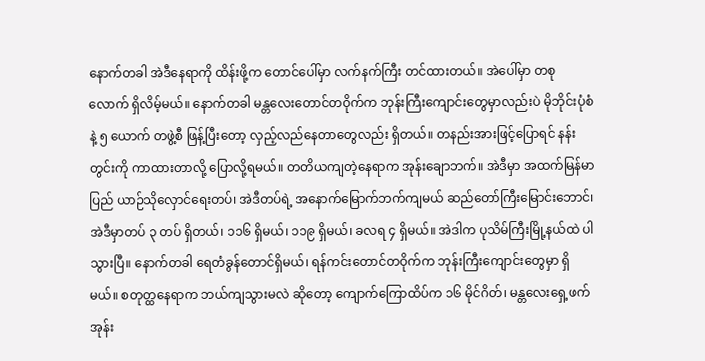နောက်တခါ အဲဒီနေရာကို ထိန်းဖို့က တောင်ပေါ်မှာ လက်နက်ကြီး တင်ထားတယ်။ အဲပေါ်မှာ တစုလောက် ရှိလိမ့်မယ်။ နောက်တခါ မန္တလေးတောင်တဝိုက်က ဘုန်းကြီးကျောင်းတွေမှာလည်းပဲ မိုဘိုင်းပုံစံနဲ့ ၅ ယောက် တဖွဲ့စီ ဖြန့်ပြီးတော့ လှည့်လည်နေတာတွေလည်း ရှိတယ်။ တနည်းအားဖြင့်ပြောရင် နန်းတွင်းကို ကာထားတာလို့ ပြောလို့ရမယ်။ တတိယကျတဲ့နေရာက အုန်းချောဘက်။ အဲဒီမှာ အထက်မြန်မာပြည် ယာဉ်သိုလှောင်ရေးတပ်၊ အဲဒီတပ်ရဲ့ အနောက်မြောက်ဘက်ကျမယ် ဆည်တော်ကြီးမြောင်းဘောင်၊ အဲဒီမှာတပ် ၃ တပ် ရှိတယ်၊ ၁၁၆ ရှိမယ်၊ ၁၁၉ ရှိမယ်၊ ခလရ ၄ ရှိမယ်။ အဲဒါက ပုသိမ်ကြီးမြို့နယ်ထဲ ပါသွားပြီ။ နောက်တခါ ရေတံခွန်တောင်ရှိမယ်၊ ရန်ကင်းတောင်တဝိုက်က ဘုန်းကြီးကျောင်းတွေမှာ ရှိမယ်။ စတုတ္ထနေရာက ဘယ်ကျသွားမလဲ ဆိုတော့ ကျောက်ကြောထိပ်က ၁၆ မိုင်ဂိတ်၊ မန္တလေးရှေ့ဖက် အုန်း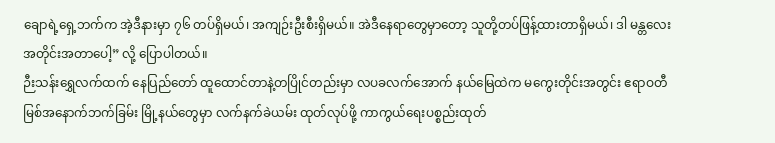ချောရဲ့ရှေ့ဘက်က အဲ့ဒီနားမှာ ၇၆ တပ်ရှိမယ်၊ အကျဉ်းဦးစီးရှိမယ်။ အဲဒီနေရာတွေမှာတော့ သူတို့တပ်ဖြန့်ထားတာရှိမယ်၊ ဒါ မန္တလေးအတိုင်းအတာပေါ့” လို့ ပြောပါတယ်။
ဉီးသန်းရွှေလက်ထက် နေပြည်တော် ထူထောင်တာနဲ့တပြိုင်တည်းမှာ လပခလက်အောက် နယ်မြေထဲက မကွေးတိုင်းအတွင်း ဧရာဝတီမြစ်အနောက်ဘက်ခြမ်း မြို့နယ်တွေမှာ လက်နက်ခဲယမ်း ထုတ်လုပ်ဖို့ ကာကွယ်ရေးပစ္စည်းထုတ်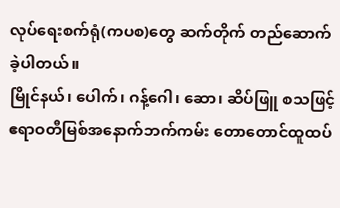လုပ်ရေးစက်ရုံ(ကပစ)တွေ ဆက်တိုက် တည်ဆောက်ခဲ့ပါတယ်။
မြိုင်နယ်၊ ပေါက်၊ ဂန့်ဂေါ၊ ဆော၊ ဆိပ်ဖြူ စသဖြင့် ဧရာဝတီမြစ်အနောက်ဘက်ကမ်း တောတောင်ထူထပ်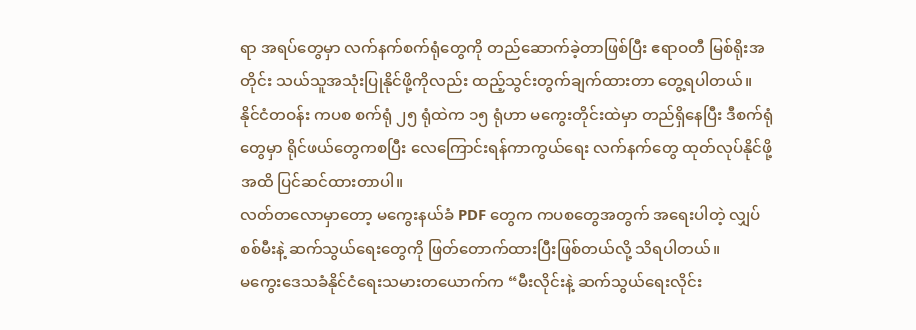ရာ အရပ်တွေမှာ လက်နက်စက်ရုံတွေကို တည်ဆောက်ခဲ့တာဖြစ်ပြီး ဧရာဝတီ မြစ်ရိုးအတိုင်း သယ်သူအသုံးပြုနိုင်ဖို့ကိုလည်း ထည့်သွင်းတွက်ချက်ထားတာ တွေ့ရပါတယ်။
နိုင်ငံတဝန်း ကပစ စက်ရုံ ၂၅ ရုံထဲက ၁၅ ရုံဟာ မကွေးတိုင်းထဲမှာ တည်ရှိနေပြီး ဒီစက်ရုံတွေမှာ ရိုင်ဖယ်တွေကစပြီး လေကြောင်းရန်ကာကွယ်ရေး လက်နက်တွေ ထုတ်လုပ်နိုင်ဖို့အထိ ပြင်ဆင်ထားတာပါ။
လတ်တလောမှာတော့ မကွေးနယ်ခံ PDF တွေက ကပစတွေအတွက် အရေးပါတဲ့ လျှပ်စစ်မီးနဲ့ ဆက်သွယ်ရေးတွေကို ဖြတ်တောက်ထားပြီးဖြစ်တယ်လို့ သိရပါတယ်။
မကွေးဒေသခံနိုင်ငံရေးသမားတယောက်က “မီးလိုင်းနဲ့ ဆက်သွယ်ရေးလိုင်း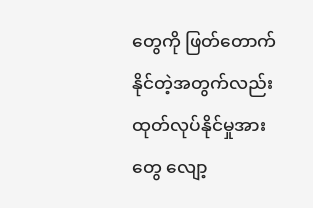တွေကို ဖြတ်တောက်နိုင်တဲ့အတွက်လည်း ထုတ်လုပ်နိုင်မှုအားတွေ လျော့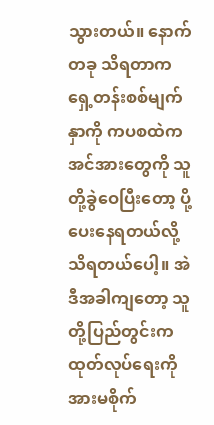သွားတယ်။ နောက်တခု သိရတာက ရှေ့တန်းစစ်မျက်နှာကို ကပစထဲက အင်အားတွေကို သူတို့ခွဲဝေပြီးတော့ ပို့ပေးနေရတယ်လို့ သိရတယ်ပေါ့။ အဲဒီအခါကျတော့ သူတို့ပြည်တွင်းက ထုတ်လုပ်ရေးကို အားမစိုက်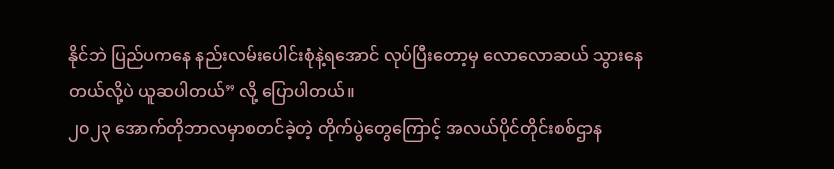နိုင်ဘဲ ပြည်ပကနေ နည်းလမ်းပေါင်းစုံနဲ့ရအောင် လုပ်ပြီးတော့မှ လောလောဆယ် သွားနေတယ်လို့ပဲ ယူဆပါတယ်” လို့ ပြောပါတယ်။
၂၀၂၃ အောက်တိုဘာလမှာစတင်ခဲ့တဲ့ တိုက်ပွဲတွေကြောင့် အလယ်ပိုင်တိုင်းစစ်ဌာန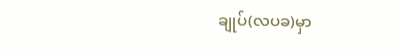ချုပ်(လပခ)မှာ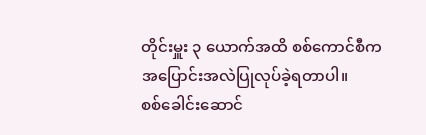တိုင်းမှူး ၃ ယောက်အထိ စစ်ကောင်စီက အပြောင်းအလဲပြုလုပ်ခဲ့ရတာပါ။
စစ်ခေါင်းဆောင်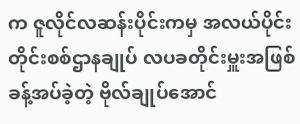က ဇူလိုင်လဆန်းပိုင်းကမှ အလယ်ပိုင်းတိုင်းစစ်ဌာနချုပ် လပခတိုင်းမှူးအဖြစ် ခန့်အပ်ခဲ့တဲ့ ဗိုလ်ချုပ်အောင်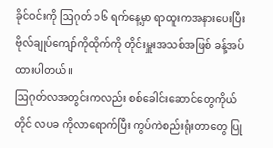ခိုင်ဝင်းကို ဩဂုတ် ၁၆ ရက်နေ့မှာ ရာထူးကအနားပေးပြီး ဗိုလ်ချုပ်ကျော်ကိုထိုက်ကို တိုင်းမှူးအသစ်အဖြစ် ခန့်အပ်ထားပါတယ်။
ဩဂုတ်လအတွင်းကလည်း စစ်ခေါင်းဆောင်တွေကိုယ်တိုင် လပခ ကိုလာရောက်ပြီး ကွပ်ကဲစည်းရုံးတာတွေ ပြု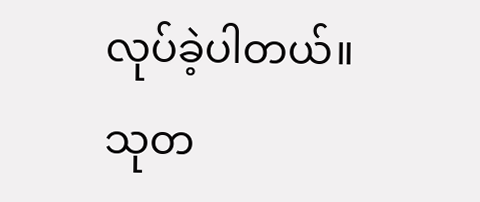လုပ်ခဲ့ပါတယ်။
သုတ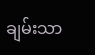ချမ်းသာ